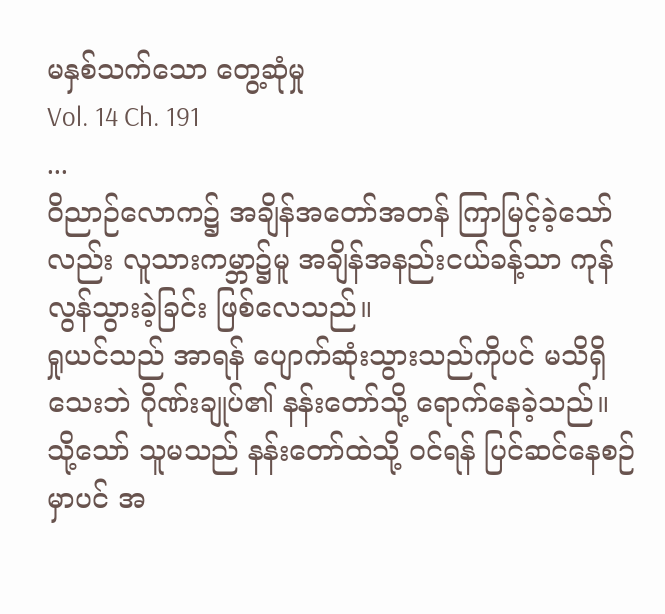မနှစ်သက်သော တွေ့ဆုံမှု
Vol. 14 Ch. 191
...
ဝိညာဉ်လောက၌ အချိန်အတော်အတန် ကြာမြင့်ခဲ့သော်လည်း လူသားကမ္ဘာ၌မူ အချိန်အနည်းငယ်ခန့်သာ ကုန်လွန်သွားခဲ့ခြင်း ဖြစ်လေသည်။
ရှုယင်သည် အာရန် ပျောက်ဆုံးသွားသည်ကိုပင် မသိရှိသေးဘဲ ဂိုဏ်းချုပ်၏ နန်းတော်သို့ ရောက်နေခဲ့သည်။
သို့သော် သူမသည် နန်းတော်ထဲသို့ ဝင်ရန် ပြင်ဆင်နေစဉ်မှာပင် အ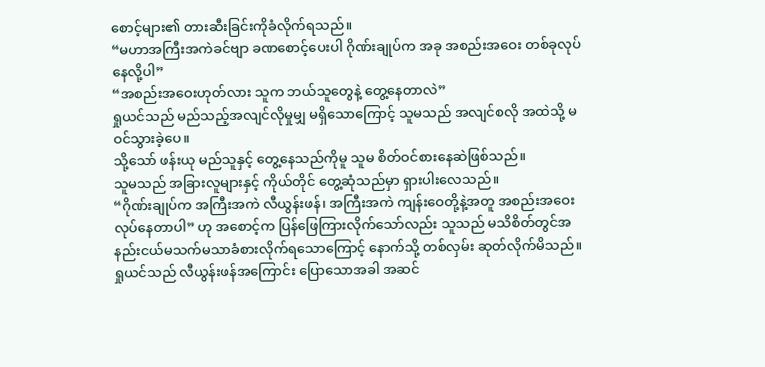စောင့်များ၏ တားဆီးခြင်းကိုခံလိုက်ရသည်။
“မဟာအကြီးအကဲခင်ဗျာ ခဏစောင့်ပေးပါ ဂိုဏ်းချုပ်က အခု အစည်းအဝေး တစ်ခုလုပ်နေလို့ပါ”
“အစည်းအဝေးဟုတ်လား သူက ဘယ်သူတွေနဲ့ တွေ့နေတာလဲ”
ရှုယင်သည် မည်သည့်အလျင်လိုမှုမျှ မရှိသောကြောင့် သူမသည် အလျင်စလို အထဲသို့ မဝင်သွားခဲ့ပေ။
သို့သော် ဖန်းယု မည်သူနှင့် တွေ့နေသည်ကိုမူ သူမ စိတ်ဝင်စားနေဆဲဖြစ်သည်။
သူမသည် အခြားလူများနှင့် ကိုယ်တိုင် တွေ့ဆုံသည်မှာ ရှားပါးလေသည်။
“ဂိုဏ်းချုပ်က အကြီးအကဲ လီယွန်းဖန်၊ အကြီးအကဲ ကျန်းဝေတို့နဲ့အတူ အစည်းအဝေး လုပ်နေတာပါ” ဟု အစောင့်က ပြန်ဖြေကြားလိုက်သော်လည်း သူသည် မသိစိတ်တွင်အနည်းငယ်မသက်မသာခံစားလိုက်ရသောကြောင့် နောက်သို့ တစ်လှမ်း ဆုတ်လိုက်မိသည်။
ရှုယင်သည် လီယွန်းဖန်အကြောင်း ပြောသောအခါ အဆင်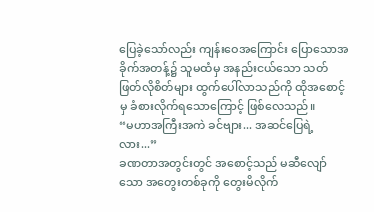ပြေခဲ့သော်လည်း ကျန်းဝေအကြောင်း ပြောသောအခိုက်အတန့်၌ သူမထံမှ အနည်းငယ်သော သတ်ဖြတ်လိုစိတ်များ ထွက်ပေါ်လာသည်ကို ထိုအစောင့်မှ ခံစားလိုက်ရသောကြောင့် ဖြစ်လေသည်။
“မဟာအကြီးအကဲ ခင်ဗျား... အဆင်ပြေရဲ့လား...”
ခဏတာအတွင်းတွင် အစောင့်သည် မဆီလျော်သော အတွေးတစ်ခုကို တွေးမိလိုက်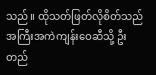သည်။ ထိုသတ်ဖြတ်လိုစိတ်သည် အကြီးအကဲကျန်းဝေဆီသို့ ဦးတည်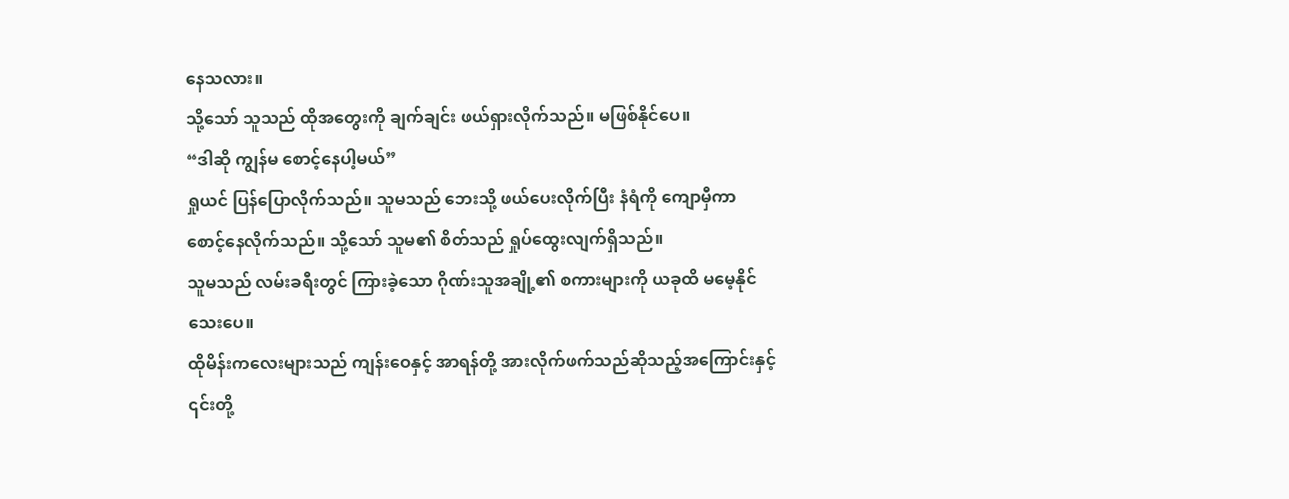နေသလား။
သို့သော် သူသည် ထိုအတွေးကို ချက်ချင်း ဖယ်ရှားလိုက်သည်။ မဖြစ်နိုင်ပေ။
“ဒါဆို ကျွန်မ စောင့်နေပါ့မယ်”
ရှုယင် ပြန်ပြောလိုက်သည်။ သူမသည် ဘေးသို့ ဖယ်ပေးလိုက်ပြီး နံရံကို ကျောမှီကာ စောင့်နေလိုက်သည်။ သို့သော် သူမ၏ စိတ်သည် ရှုပ်ထွေးလျက်ရှိသည်။
သူမသည် လမ်းခရီးတွင် ကြားခဲ့သော ဂိုဏ်းသူအချို့၏ စကားများကို ယခုထိ မမေ့နိုင်သေးပေ။
ထိုမိန်းကလေးများသည် ကျန်းဝေနှင့် အာရန်တို့ အားလိုက်ဖက်သည်ဆိုသည့်အကြောင်းနှင့် ၎င်းတို့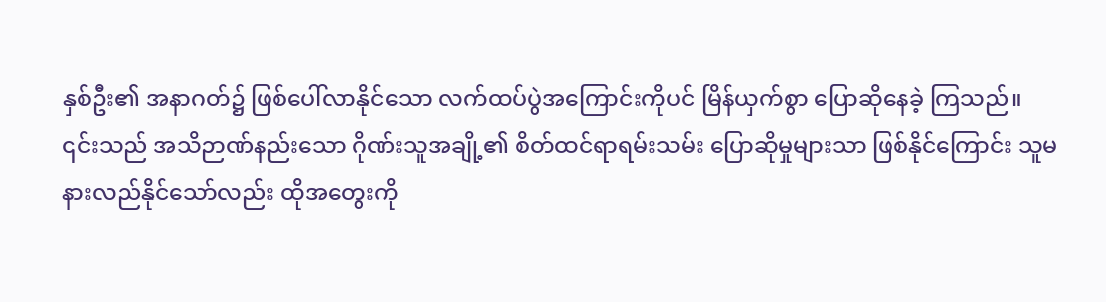နှစ်ဦး၏ အနာဂတ်၌ ဖြစ်ပေါ်လာနိုင်သော လက်ထပ်ပွဲအကြောင်းကိုပင် မြိန်ယှက်စွာ ပြောဆိုနေခဲ့ ကြသည်။
၎င်းသည် အသိဉာဏ်နည်းသော ဂိုဏ်းသူအချို့၏ စိတ်ထင်ရာရမ်းသမ်း ပြောဆိုမှုများသာ ဖြစ်နိုင်ကြောင်း သူမ နားလည်နိုင်သော်လည်း ထိုအတွေးကို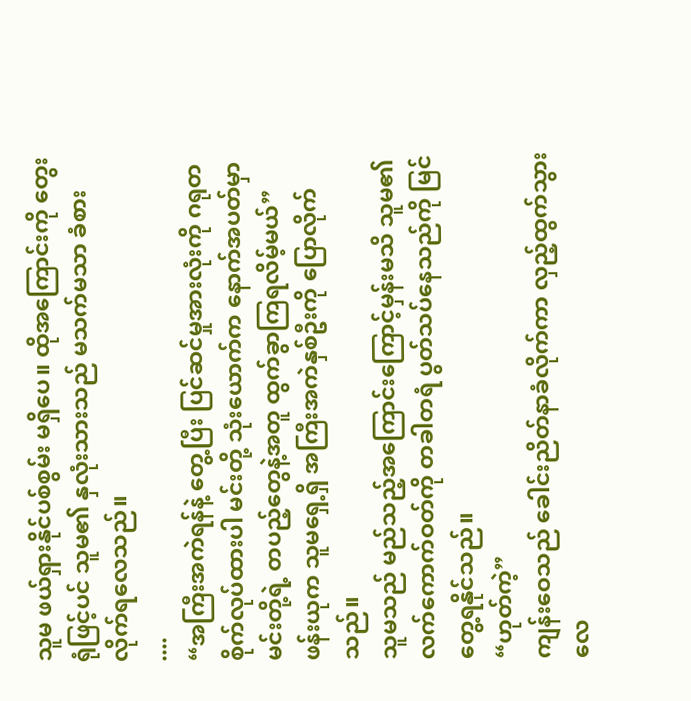သူမ ဖယ်ရှားနိုင်ပစ်စွမ်း မရှိပေ။ ထိုအကြောင်းကို တွေးရုံဖြင့်ပင် သူမ၏ နှလုံးသားသည် မသက်မသာ ခံစားလိုက်ရလေသည်။
....
“အကြီးအကဲရန်နဲ့ တွေ့ပြီး ပြင်ဆင်မှုအားလုံးကို ဂရုတစိုက်လုပ်ထားပါ မင်းတို့ သုံးယောက်က နောက်အပတ်မှာ မင်းတို့ရဲ့ တပည့်တွေနဲ့အတူ ထွက်ခွာကြရလိမ့်မယ်” ဖန်းယုက သူမရှေ့ရှိ အကြီးအကဲနှစ်ဦးကို ပြောလိုက်သည်။
သူမသည် မည်သည့်အကြောင်းကြောင့်မှန်းမသိ သူမ၏ လက်ကောက်ဝတ်ကို တခါတရံ ပွတ်သပ်နေသည်ကို မြင်တွေ့ရနိုင်သည်။
“ဟုတ်ကဲ့”
ကျန်းဝေသည် ခေါင်းညိတ်နာခံလိုက်ကာ လှည့်ထွက်သွားလေ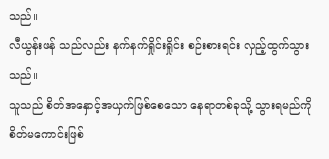သည်။
လီယွန်းဖန် သည်လည်း နက်နက်ရှိုင်းရှိုင်း စဉ်းစားရင်း လှည့်ထွက်သွားသည်။
သူသည် စိတ်အနှောင့်အယှက်ဖြစ်စေသော နေရာတစ်ခုသို့ သွားရမည်ကို စိတ်မကောင်းဖြစ်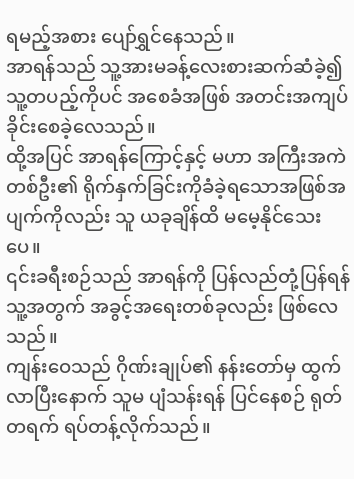ရမည့်အစား ပျော်ရွှင်နေသည်။
အာရန်သည် သူ့အားမခန့်လေးစားဆက်ဆံခဲ့၍ သူ့တပည့်ကိုပင် အစေခံအဖြစ် အတင်းအကျပ် ခိုင်းစေခဲ့လေသည်။
ထို့အပြင် အာရန်ကြောင့်နှင့် မဟာ အကြီးအကဲတစ်ဦး၏ ရိုက်နှက်ခြင်းကိုခံခဲ့ရသောအဖြစ်အပျက်ကိုလည်း သူ ယခုချိန်ထိ မမေ့နိုင်သေးပေ။
၎င်းခရီးစဉ်သည် အာရန်ကို ပြန်လည်တုံ့ပြန်ရန် သူ့အတွက် အခွင့်အရေးတစ်ခုလည်း ဖြစ်လေသည်။
ကျန်းဝေသည် ဂိုဏ်းချုပ်၏ နန်းတော်မှ ထွက်လာပြီးနောက် သူမ ပျံသန်းရန် ပြင်နေစဉ် ရုတ်တရက် ရပ်တန့်လိုက်သည်။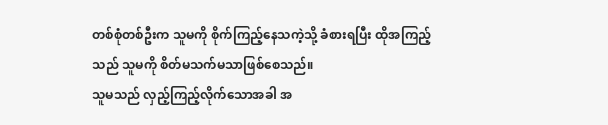တစ်စုံတစ်ဦးက သူမကို စိုက်ကြည့်နေသကဲ့သို့ ခံစားရပြီး ထိုအကြည့်သည် သူမကို စိတ်မသက်မသာဖြစ်စေသည်။
သူမသည် လှည့်ကြည့်လိုက်သောအခါ အ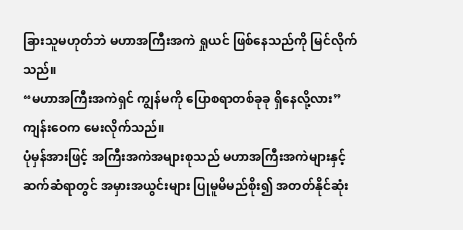ခြားသူမဟုတ်ဘဲ မဟာအကြီးအကဲ ရှုယင် ဖြစ်နေသည်ကို မြင်လိုက်သည်။
“မဟာအကြီးအကဲရှင် ကျွန်မကို ပြောစရာတစ်ခုခု ရှိနေလို့လား” ကျန်းဝေက မေးလိုက်သည်။
ပုံမှန်အားဖြင့် အကြီးအကဲအများစုသည် မဟာအကြီးအကဲများနှင့် ဆက်ဆံရာတွင် အမှားအယွင်းများ ပြုမူမိမည်စိုး၍ အတတ်နိုင်ဆုံး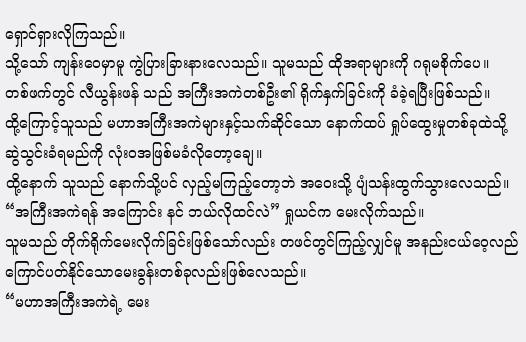ရှောင်ရှားလိုကြသည်။
သို့သော် ကျန်းဝေမှာမူ ကွဲပြားခြားနားလေသည်။ သူမသည် ထိုအရာများကို ဂရုမစိုက်ပေ။
တစ်ဖက်တွင် လီယွန်းဖန် သည် အကြီးအကဲတစ်ဦး၏ ရိုက်နှက်ခြင်းကို ခံခဲ့ရပြီးဖြစ်သည်။
ထို့ကြောင့်သူသည် မဟာအကြီးအကဲများနှင့်သက်ဆိုင်သော နောက်ထပ် ရှုပ်ထွေးမှုတစ်ခုထဲသို့ ဆွဲသွင်းခံရမည်ကို လုံး၀အဖြစ်မခံလိုတော့ချေ။
ထို့နောက် သူသည် နောက်သို့ပင် လှည့်မကြည့်တော့ဘဲ အဝေးသို့ ပျံသန်းထွက်သွားလေသည်။
“အကြီးအကဲရန် အကြောင်း နင် ဘယ်လိုထင်လဲ” ရှုယင်က မေးလိုက်သည်။
သူမသည် တိုက်ရိုက်မေးလိုက်ခြင်းဖြစ်သော်လည်း တဖင်တွင်ကြည့်လျှင်မူ အနည်းငယ်ဝေ့လည်ကြောင်ပတ်နိုင်သောမေးခွန်းတစ်ခုလည်းဖြစ်လေသည်။
“မဟာအကြီးအကဲရဲ့ မေး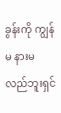ခွန်းကို ကျွန်မ နားမလည်ဘူးရှင်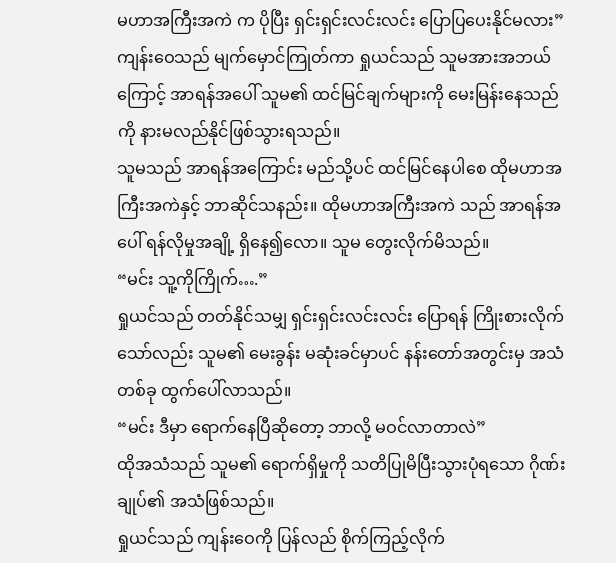မဟာအကြီးအကဲ က ပိုပြီး ရှင်းရှင်းလင်းလင်း ပြောပြပေးနိုင်မလား”
ကျန်းဝေသည် မျက်မှောင်ကြုတ်ကာ ရှုယင်သည် သူမအားအဘယ်ကြောင့် အာရန်အပေါ် သူမ၏ ထင်မြင်ချက်များကို မေးမြန်းနေသည်ကို နားမလည်နိုင်ဖြစ်သွားရသည်။
သူမသည် အာရန်အကြောင်း မည်သို့ပင် ထင်မြင်နေပါစေ ထိုမဟာအကြီးအကဲနှင့် ဘာဆိုင်သနည်း။ ထိုမဟာအကြီးအကဲ သည် အာရန်အပေါ် ရန်လိုမှုအချို့ ရှိနေ၍လော။ သူမ တွေးလိုက်မိသည်။
“မင်း သူ့ကိုကြိုက်….”
ရှုယင်သည် တတ်နိုင်သမျှ ရှင်းရှင်းလင်းလင်း ပြောရန် ကြိုးစားလိုက်သော်လည်း သူမ၏ မေးခွန်း မဆုံးခင်မှာပင် နန်းတော်အတွင်းမှ အသံတစ်ခု ထွက်ပေါ်လာသည်။
“မင်း ဒီမှာ ရောက်နေပြီဆိုတော့ ဘာလို့ မဝင်လာတာလဲ”
ထိုအသံသည် သူမ၏ ရောက်ရှိမှုကို သတိပြုမိပြီးသွားပုံရသော ဂိုဏ်းချုပ်၏ အသံဖြစ်သည်။
ရှုယင်သည် ကျန်းဝေကို ပြန်လည် စိုက်ကြည့်လိုက်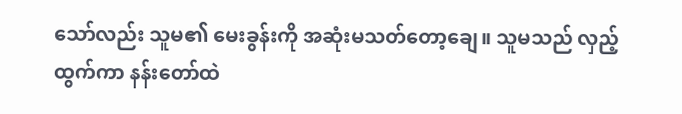သော်လည်း သူမ၏ မေးခွန်းကို အဆုံးမသတ်တော့ချေ။ သူမသည် လှည့်ထွက်ကာ နန်းတော်ထဲ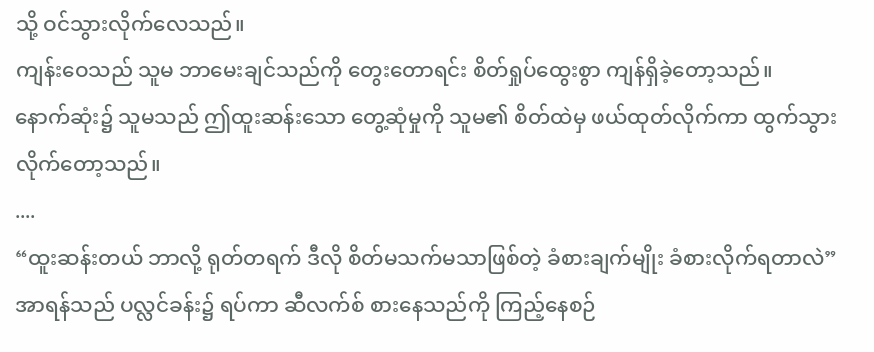သို့ ဝင်သွားလိုက်လေသည်။
ကျန်းဝေသည် သူမ ဘာမေးချင်သည်ကို တွေးတောရင်း စိတ်ရှုပ်ထွေးစွာ ကျန်ရှိခဲ့တော့သည်။
နောက်ဆုံး၌ သူမသည် ဤထူးဆန်းသော တွေ့ဆုံမှုကို သူမ၏ စိတ်ထဲမှ ဖယ်ထုတ်လိုက်ကာ ထွက်သွားလိုက်တော့သည်။
....
“ထူးဆန်းတယ် ဘာလို့ ရုတ်တရက် ဒီလို စိတ်မသက်မသာဖြစ်တဲ့ ခံစားချက်မျိုး ခံစားလိုက်ရတာလဲ”
အာရန်သည် ပလ္လင်ခန်း၌ ရပ်ကာ ဆီလက်စ် စားနေသည်ကို ကြည့်နေစဉ်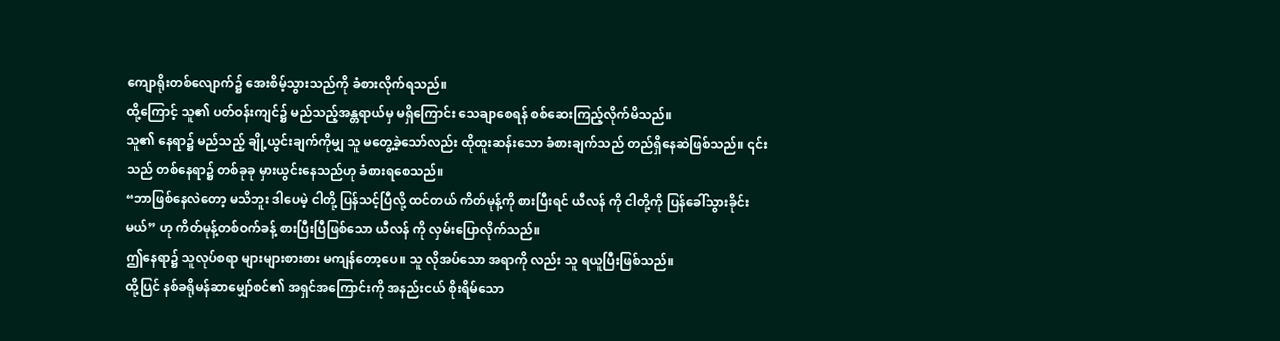ကျောရိုးတစ်လျောက်၌ အေးစိမ့်သွားသည်ကို ခံစားလိုက်ရသည်။
ထို့ကြောင့် သူ၏ ပတ်ဝန်းကျင်၌ မည်သည့်အန္တရာယ်မှ မရှိကြောင်း သေချာစေရန် စစ်ဆေးကြည့်လိုက်မိသည်။
သူ၏ နေရာ၌ မည်သည့် ချို့ယွင်းချက်ကိုမျှ သူ မတွေ့ခဲ့သော်လည်း ထိုထူးဆန်းသော ခံစားချက်သည် တည်ရှိနေဆဲဖြစ်သည်။ ၎င်းသည် တစ်နေရာ၌ တစ်ခုခု မှားယွင်းနေသည်ဟု ခံစားရစေသည်။
“ဘာဖြစ်နေလဲတော့ မသိဘူး ဒါပေမဲ့ ငါတို့ ပြန်သင့်ပြီလို့ ထင်တယ် ကိတ်မုန့်ကို စားပြီးရင် ယီလန် ကို ငါတို့ကို ပြန်ခေါ်သွားခိုင်းမယ်” ဟု ကိတ်မုန့်တစ်ဝက်ခန့် စားပြီးပြီဖြစ်သော ယီလန် ကို လှမ်းပြောလိုက်သည်။
ဤနေရာ၌ သူလုပ်စရာ များများစားစား မကျန်တော့ပေ။ သူ လိုအပ်သော အရာကို လည်း သူ ရယူပြီးဖြစ်သည်။
ထို့ပြင် နစ်ခရိုမန်ဆာမျှော်စင်၏ အရှင်အကြောင်းကို အနည်းငယ် စိုးရိမ်သော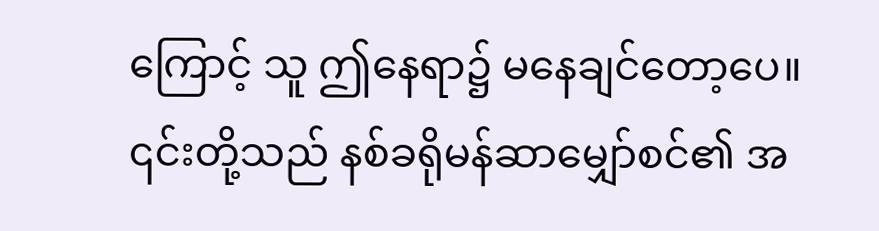ကြောင့် သူ ဤနေရာ၌ မနေချင်တော့ပေ။
၎င်းတို့သည် နစ်ခရိုမန်ဆာမျှော်စင်၏ အ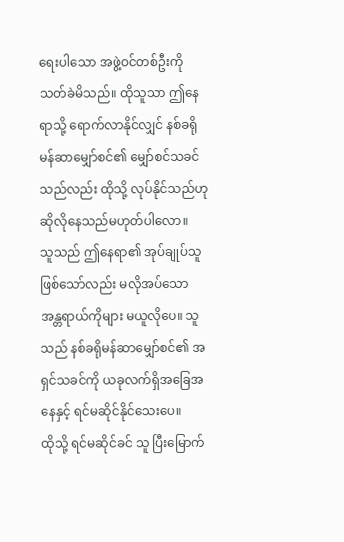ရေးပါသော အဖွဲ့ဝင်တစ်ဦးကို သတ်ခဲမိသည်။ ထိုသူသာ ဤနေရာသို့ ရောက်လာနိုင်လျှင် နစ်ခရိုမန်ဆာမျှော်စင်၏ မျှော်စင်သခင်သည်လည်း ထိုသို့ လုပ်နိုင်သည်ဟု ဆိုလိုနေသည်မဟုတ်ပါလော။
သူသည် ဤနေရာ၏ အုပ်ချုပ်သူဖြစ်သော်လည်း မလိုအပ်သော အန္တရာယ်ကိုများ မယူလိုပေ။ သူသည် နစ်ခရိုမန်ဆာမျှော်စင်၏ အရှင်သခင်ကို ယခုလက်ရှိအခြေအနေနှင့် ရင်မဆိုင်နိုင်သေးပေ။
ထိုသို့ ရင်မဆိုင်ခင် သူ ပြီးမြောက်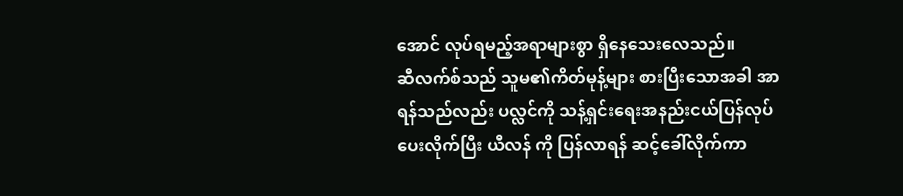အောင် လုပ်ရမည့်အရာများစွာ ရှိနေသေးလေသည်။
ဆီလက်စ်သည် သူမ၏ကိတ်မုန့်များ စားပြီးသောအခါ အာရန်သည်လည်း ပလ္လင်ကို သန့်ရှင်းရေးအနည်းငယ်ပြန်လုပ်ပေးလိုက်ပြီး ယီလန် ကို ပြန်လာရန် ဆင့်ခေါ်လိုက်ကာ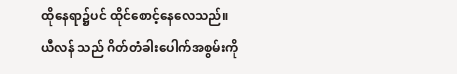ထိုနေရာ၌ပင် ထိုင်စောင့်နေလေသည်။
ယီလန် သည် ဂိတ်တံခါးပေါက်အစွမ်းကို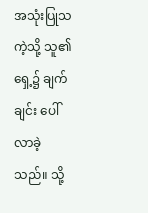အသုံးပြုသကဲ့သို့ သူ၏ ရှေ့၌ ချက်ချင်း ပေါ်လာခဲ့သည်။ သို့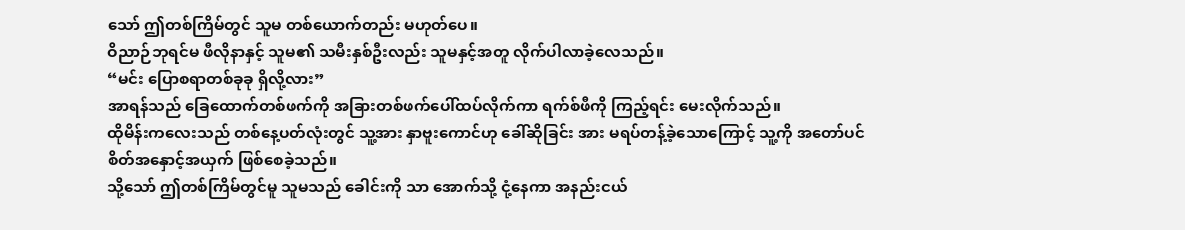သော် ဤတစ်ကြိမ်တွင် သူမ တစ်ယောက်တည်း မဟုတ်ပေ။
ဝိညာဉ်ဘုရင်မ ဖီလိုနာနှင့် သူမ၏ သမီးနှစ်ဦးလည်း သူမနှင့်အတူ လိုက်ပါလာခဲ့လေသည်။
“မင်း ပြောစရာတစ်ခုခု ရှိလို့လား”
အာရန်သည် ခြေထောက်တစ်ဖက်ကို အခြားတစ်ဖက်ပေါ်ထပ်လိုက်ကာ ရက်စ်ဖီကို ကြည့်ရင်း မေးလိုက်သည်။
ထိုမိန်းကလေးသည် တစ်နေ့ပတ်လုံးတွင် သူ့အား နှာဗူးကောင်ဟု ခေါ်ဆိုခြင်း အား မရပ်တန့်ခဲ့သောကြောင့် သူ့ကို အတော်ပင် စိတ်အနှောင့်အယှက် ဖြစ်စေခဲ့သည်။
သို့သော် ဤတစ်ကြိမ်တွင်မူ သူမသည် ခေါင်းကို သာ အောက်သို့ ငုံ့နေကာ အနည်းငယ်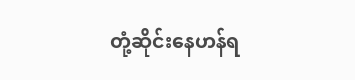တုံ့ဆိုင်းနေဟန်ရ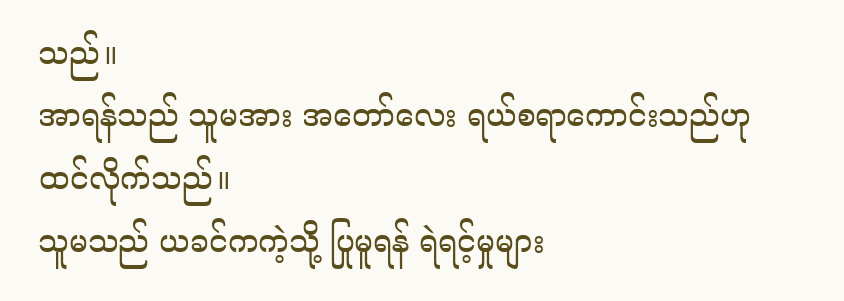သည်။
အာရန်သည် သူမအား အတော်လေး ရယ်စရာကောင်းသည်ဟု ထင်လိုက်သည်။
သူမသည် ယခင်ကကဲ့သို့ ပြုမူရန် ရဲရင့်မှုများ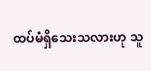ထပ်မံရှိသေးသလားဟု သူ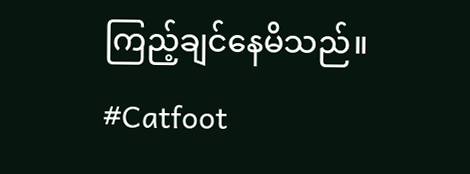ကြည့်ချင်နေမိသည်။
#Catfoot